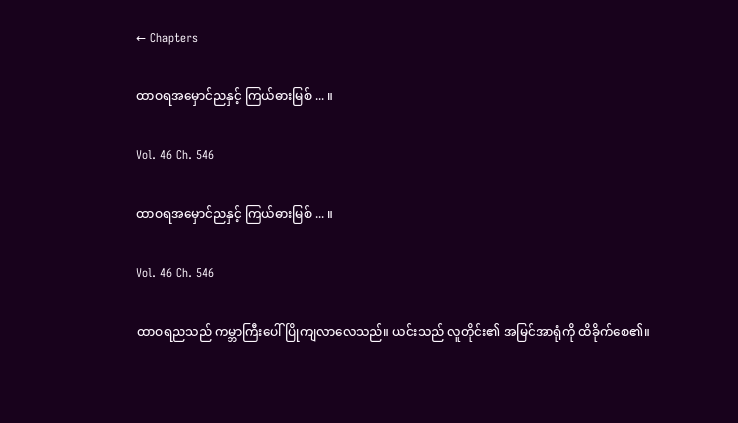← Chapters

ထာဝရအမှောင်ညနှင့် ကြယ်ဓားမြစ် ... ။

Vol. 46 Ch. 546

ထာဝရအမှောင်ညနှင့် ကြယ်ဓားမြစ် ... ။

Vol. 46 Ch. 546

ထာဝရညသည် ကမ္ဘာကြီးပေါ် ပြိုကျလာလေသည်။ ယင်းသည် လူတိုင်း၏ အမြင်အာရုံကို ထိခိုက်စေ၏။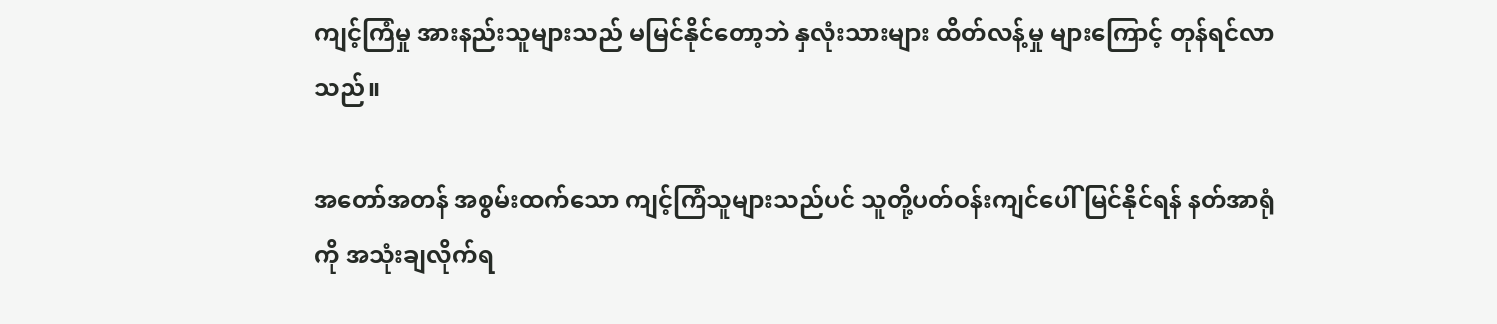ကျင့်ကြံမှု အားနည်းသူများသည် မမြင်နိုင်တော့ဘဲ နှလုံးသားများ ထိတ်လန့်မှု များကြောင့် တုန်ရင်လာသည်။

အတော်အတန် အစွမ်းထက်သော ကျင့်ကြံသူများသည်ပင် သူတို့ပတ်ဝန်းကျင်ပေါ် မြင်နိုင်ရန် နတ်အာရုံကို အသုံးချလိုက်ရ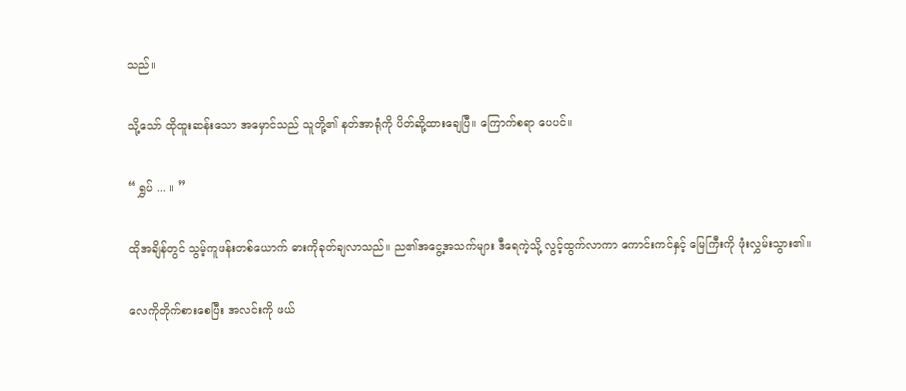သည်။

သို့သော် ထိုထူးဆန်းသော အမှောင်သည် သူတို့၏ နတ်အာရုံကို ပိတ်ဆို့ထားချေပြီ။ ကြောက်စရာ ပေပင်။

“ ရွှပ် ... ။ ”

ထိုအချိန်တွင် သွမ့်ကူဖန်းတစ်ယောက် ဓားကိုခုတ်ချလာသည်။ ည၏အငွေ့အသက်များ ဒီရေကဲ့သို့ လွင့်ထွက်လာကာ ကောင်းကင်နှင့် မြေကြီးကို ဖုံးလွှမ်းသွား၏။

လေကိုတိုက်စားစေပြီး အလင်းကို ဖယ်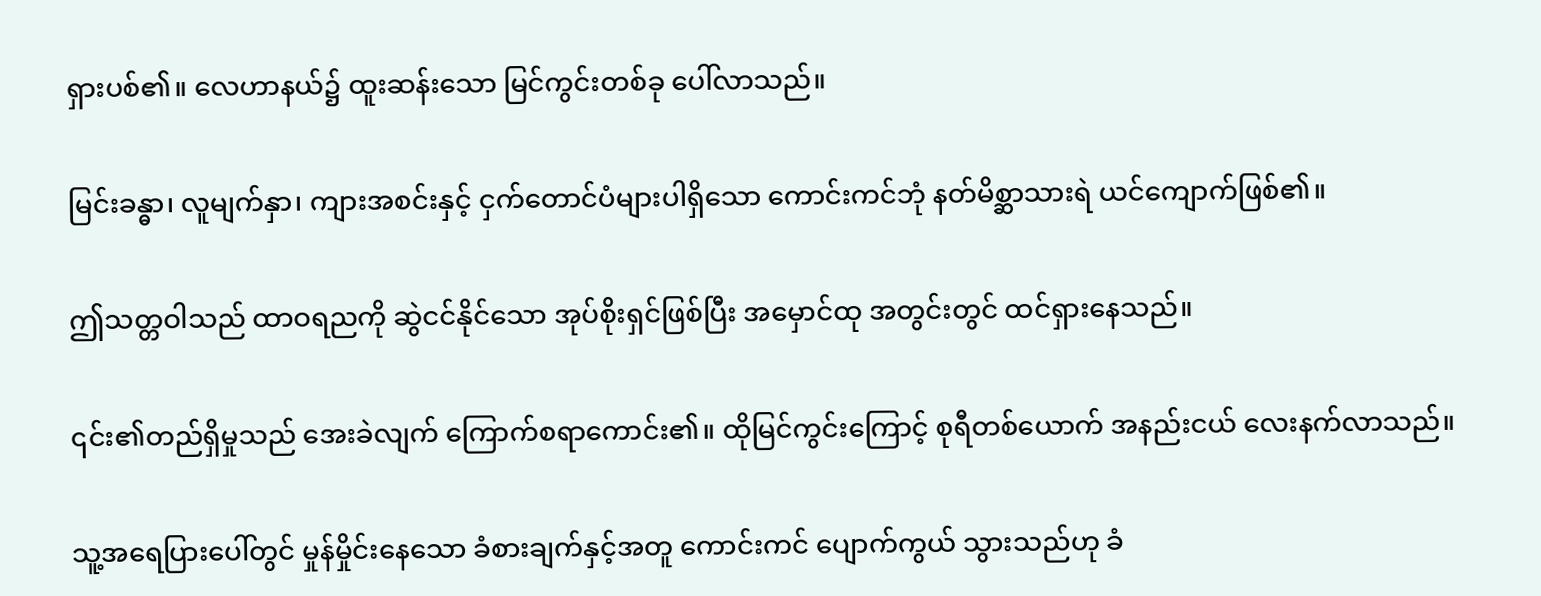ရှားပစ်၏။ လေဟာနယ်၌ ထူးဆန်းသော မြင်ကွင်းတစ်ခု ပေါ်လာသည်။

မြင်းခန္ဓာ၊ လူမျက်နှာ၊ ကျားအစင်းနှင့် ငှက်တောင်ပံများပါရှိသော ကောင်းကင်ဘုံ နတ်မိစ္ဆာသားရဲ ယင်ကျောက်ဖြစ်၏။

ဤသတ္တဝါသည် ထာဝရညကို ဆွဲငင်နိုင်သော အုပ်စိုးရှင်ဖြစ်ပြီး အမှောင်ထု အတွင်းတွင် ထင်ရှားနေသည်။

၎င်း၏တည်ရှိမှုသည် အေးခဲလျက် ကြောက်စရာကောင်း၏။ ထိုမြင်ကွင်းကြောင့် စုရီတစ်ယောက် အနည်းငယ် လေးနက်လာသည်။

သူ့အရေပြားပေါ်တွင် မှုန်မှိုင်းနေသော ခံစားချက်နှင့်အတူ ကောင်းကင် ပျောက်ကွယ် သွားသည်ဟု ခံ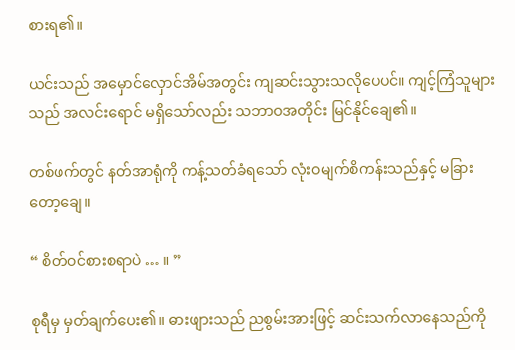စားရ၏။

ယင်းသည် အမှောင်လှောင်အိမ်အတွင်း ကျဆင်းသွားသလိုပေပင်။ ကျင့်ကြံသူများသည် အလင်းရောင် မရှိသော်လည်း သဘာဝအတိုင်း မြင်နိုင်ချေ၏။

တစ်ဖက်တွင် နတ်အာရုံကို ကန့်သတ်ခံရသော် လုံးဝမျက်စိကန်းသည်နှင့် မခြားတော့ချေ။

“ စိတ်ဝင်စားစရာပဲ … ။ ”

စုရီမှ မှတ်ချက်ပေး၏။ ဓားဖျားသည် ညစွမ်းအားဖြင့် ဆင်းသက်လာနေသည်ကို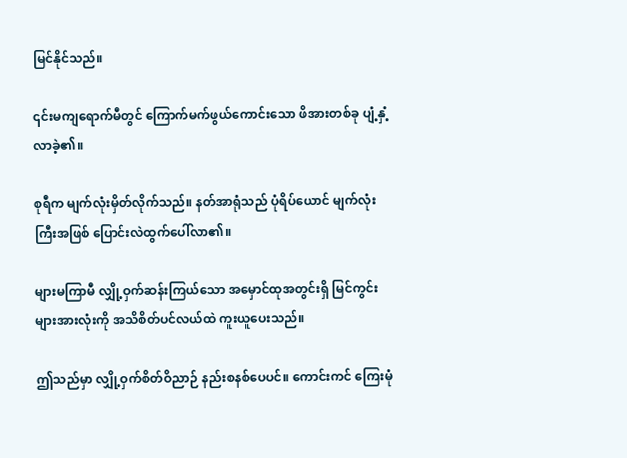မြင်နိုင်သည်။

၎င်းမကျရောက်မီတွင် ကြောက်မက်ဖွယ်ကောင်းသော ဖိအားတစ်ခု ပျံ့နှံ့လာခဲ့၏။

စုရီက မျက်လုံးမှိတ်လိုက်သည်။ နတ်အာရုံသည် ပုံရိပ်ယောင် မျက်လုံးကြီးအဖြစ် ပြောင်းလဲထွက်ပေါ်လာ၏။

များမကြာမီ လျှို့ဝှက်ဆန်းကြယ်သော အမှောင်ထုအတွင်းရှိ မြင်ကွင်းများအားလုံးကို အသိစိတ်ပင်လယ်ထဲ ကူးယူပေးသည်။

ဤသည်မှာ လျှို့ဝှက်စိတ်ဝိညာဉ် နည်းစနစ်ပေပင်။ ကောင်းကင် ကြေးမုံ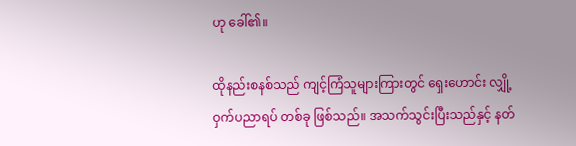ဟု ခေါ်၏။

ထိုနည်းစနစ်သည် ကျင့်ကြံသူများကြားတွင် ရှေးဟောင်း လျှို့ဝှက်ပညာရပ် တစ်ခု ဖြစ်သည်။ အသက်သွင်းပြီးသည်နှင့် နတ်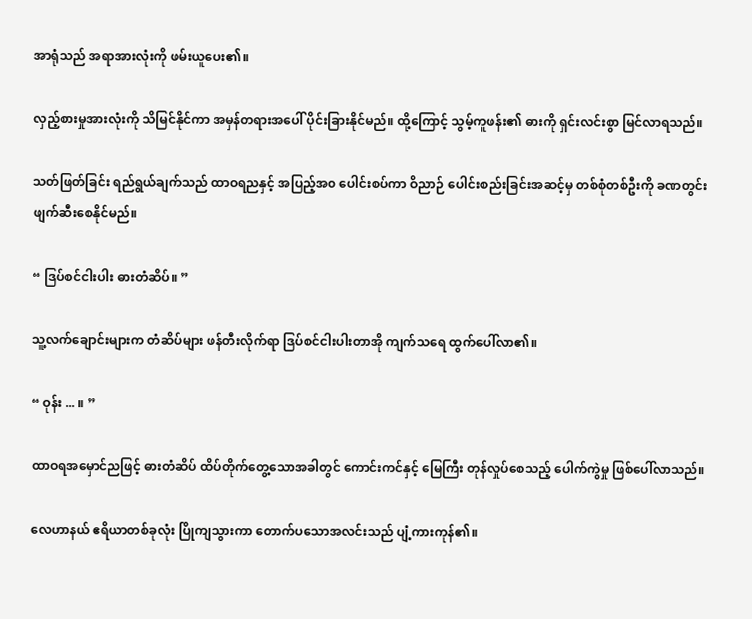အာရုံသည် အရာအားလုံးကို ဖမ်းယူပေး၏။

လှည့်စားမှုအားလုံးကို သိမြင်နိုင်ကာ အမှန်တရားအပေါ် ပိုင်းခြားနိုင်မည်။ ထို့ကြောင့် သွမ့်ကူဖန်း၏ ဓားကို ရှင်းလင်းစွာ မြင်လာရသည်။

သတ်ဖြတ်ခြင်း ရည်ရွယ်ချက်သည် ထာဝရညနှင့် အပြည့်အ၀ ပေါင်းစပ်ကာ ဝိညာဉ် ပေါင်းစည်းခြင်းအဆင့်မှ တစ်စုံတစ်ဦးကို ခဏတွင်းဖျက်ဆီးစေနိုင်မည်။

“ ဒြပ်စင်ငါးပါး ဓားတံဆိပ်။ ”

သူ့လက်ချောင်းများက တံဆိပ်များ ဖန်တီးလိုက်ရာ ဒြပ်စင်ငါးပါးတာအို ကျက်သရေ ထွက်ပေါ်လာ၏။

“ ဝုန်း ... ။ ”

ထာဝရအမှောင်ညဖြင့် ဓားတံဆိပ် ထိပ်တိုက်တွေ့သောအခါတွင် ကောင်းကင်နှင့် မြေကြီး တုန်လှုပ်စေသည့် ပေါက်ကွဲမှု ဖြစ်ပေါ်လာသည်။

လေဟာနယ် ဧရိယာတစ်ခုလုံး ပြိုကျသွားကာ တောက်ပသောအလင်းသည် ပျံ့ကားကုန်၏။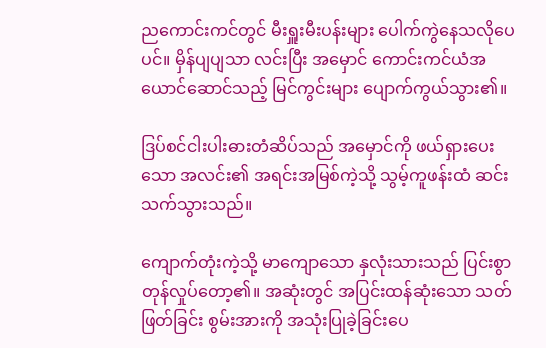ညကောင်းကင်တွင် မီးရှူးမီးပန်းများ ပေါက်ကွဲနေသလိုပေပင်။ မှိန်ပျပျသာ လင်းပြီး အမှောင် ကောင်းကင်ယံအယောင်ဆောင်သည့် မြင်ကွင်းများ ပျောက်ကွယ်သွား၏။

ဒြပ်စင်ငါးပါးဓားတံဆိပ်သည် အမှောင်ကို ဖယ်ရှားပေးသော အလင်း၏ အရင်းအမြစ်ကဲ့သို့ သွမ့်ကူဖန်းထံ ဆင်းသက်သွားသည်။

ကျောက်တုံးကဲ့သို့ မာကျောသော နှလုံးသားသည် ပြင်းစွာ တုန်လှုပ်တော့၏။ အဆုံးတွင် အပြင်းထန်ဆုံးသော သတ်ဖြတ်ခြင်း စွမ်းအားကို အသုံးပြုခဲ့ခြင်းပေ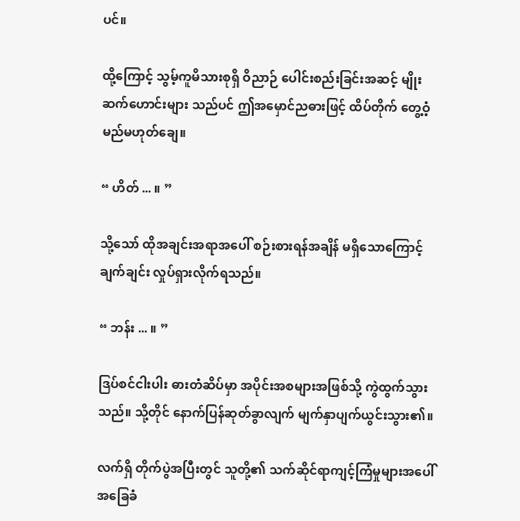ပင်။

ထို့ကြောင့် သွမ့်ကူမိသားစုရှိ ဝိညာဉ် ပေါင်းစည်းခြင်းအဆင့် မျိုးဆက်ဟောင်းများ သည်ပင် ဤအမှောင်ညဓားဖြင့် ထိပ်တိုက် တွေ့ဝံ့မည်မဟုတ်ချေ။

“ ဟိတ် ... ။ ”

သို့သော် ထိုအချင်းအရာအပေါ် စဉ်းစားရန်အချိန် မရှိသောကြောင့် ချက်ချင်း လှုပ်ရှားလိုက်ရသည်။

“ ဘန်း ... ။ ”

ဒြပ်စင်ငါးပါး ဓားတံဆိပ်မှာ အပိုင်းအစများအဖြစ်သို့ ကွဲထွက်သွားသည်။ သို့တိုင် နောက်ပြန်ဆုတ်ခွာလျက် မျက်နှာပျက်ယွင်းသွား၏။

လက်ရှိ တိုက်ပွဲအပြီးတွင် သူတို့၏ သက်ဆိုင်ရာကျင့်ကြံမှုများအပေါ် အခြေခံ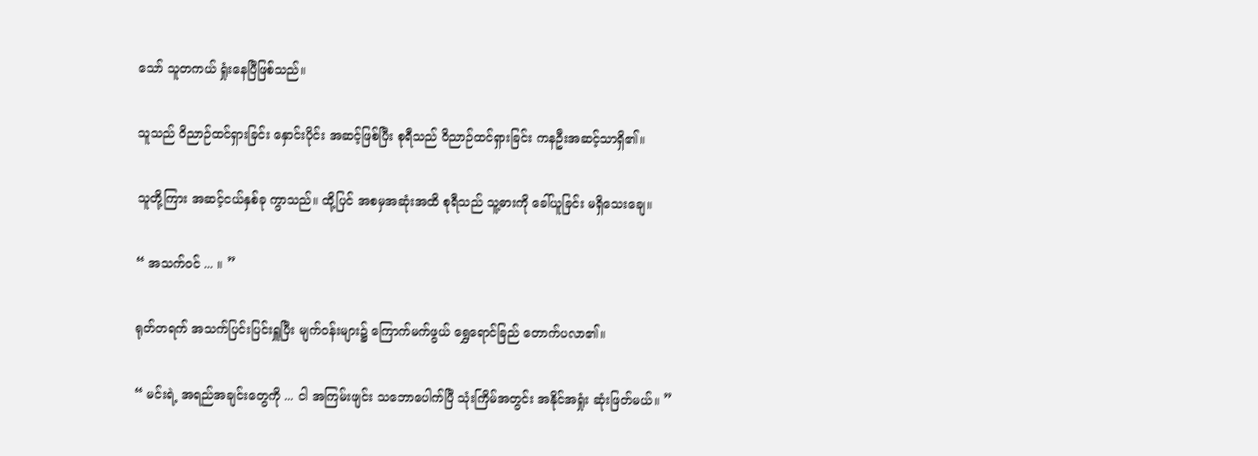သော် သူတကယ် ရှုံးနေပြီဖြစ်သည်။

သူသည် ဝိညာဉ်ထင်ရှားခြင်း နှောင်းပိုင်း အဆင့်ဖြစ်ပြီး စုရီသည် ဝိညာဉ်ထင်ရှားခြင်း ကနဦးအဆင့်သာရှိ၏။

သူတို့ကြား အဆင့်ငယ်နှစ်ခု ကွာသည်။ ထို့ပြင် အစမှအဆုံးအထိ စုရီသည် သူ့ဓားကို ခေါ်ယူခြင်း မရှိသေးချေ။

“ အသက်ဝင် ... ။ ”

ရုတ်တရက် အသက်ပြင်းပြင်းရှူပြီး မျက်ဝန်းများ၌ ကြောက်မက်ဖွယ် ရွှေရောင်ခြည် တောက်ပလာ၏။

“ မင်းရဲ့ အရည်အချင်းတွေကို ... ငါ အကြမ်းဖျင်း သဘောပေါက်ပြီ သုံးကြိမ်အတွင်း အနိုင်အရှုံး ဆုံးဖြတ်မယ်။ ”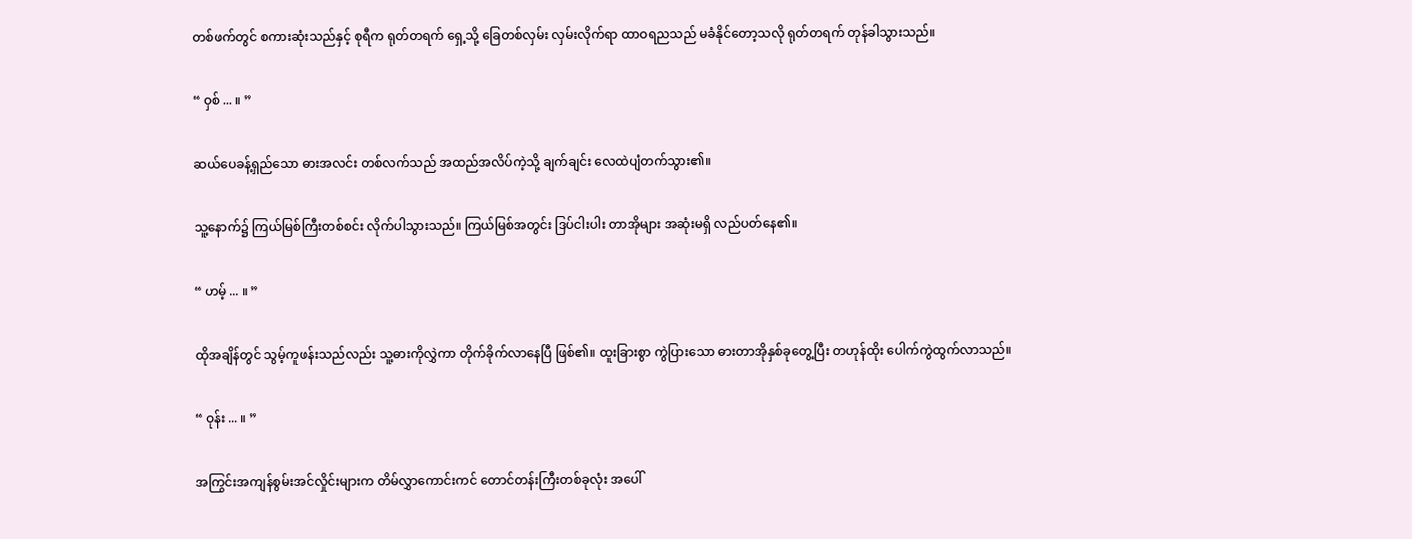တစ်ဖက်တွင် စကားဆုံးသည်နှင့် စုရီက ရုတ်တရက် ရှေ့သို့ ခြေတစ်လှမ်း လှမ်းလိုက်ရာ ထာဝရညသည် မခံနိုင်တော့သလို ရုတ်တရက် တုန်ခါသွားသည်။

“ ဝှစ် ... ။ ”

ဆယ်ပေခန့်ရှည်သော ဓားအလင်း တစ်လက်သည် အထည်အလိပ်ကဲ့သို့ ချက်ချင်း လေထဲပျံတက်သွား၏။

သူ့နောက်၌ ကြယ်မြစ်ကြီးတစ်စင်း လိုက်ပါသွားသည်။ ကြယ်မြစ်အတွင်း ဒြပ်ငါးပါး တာအိုများ အဆုံးမရှိ လည်ပတ်နေ၏။

“ ဟမ့် ... ။ ”

ထိုအချိန်တွင် သွမ့်ကူဖန်းသည်လည်း သူ့ဓားကိုလွှဲကာ တိုက်ခိုက်လာနေပြီ ဖြစ်၏။ ထူးခြားစွာ ကွဲပြားသော ဓားတာအိုနှစ်ခုတွေ့ပြီး တဟုန်ထိုး ပေါက်ကွဲထွက်လာသည်။

“ ဝုန်း ... ။ ”

အကြွင်းအကျန်စွမ်းအင်လှိုင်းများက တိမ်လွှာကောင်းကင် တောင်တန်းကြီးတစ်ခုလုံး အပေါ်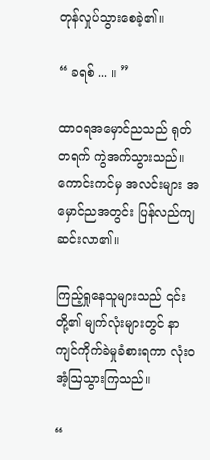တုန်လှုပ်သွားစေခဲ့၏။

“ ခရစ် ... ။ ”

ထာဝရအမှောင်ညသည် ရုတ်တရက် ကွဲအက်သွားသည်။ ကောင်းကင်မှ အလင်းများ အမှောင်ညအတွင်း ပြန်လည်ကျဆင်းလာ၏။

ကြည့်ရှုနေသူများသည် ၎င်းတို့၏ မျက်လုံးများတွင် နာကျင်ကိုက်ခဲမှုခံစားရကာ လုံး၀အံ့ဩသွားကြသည်။

“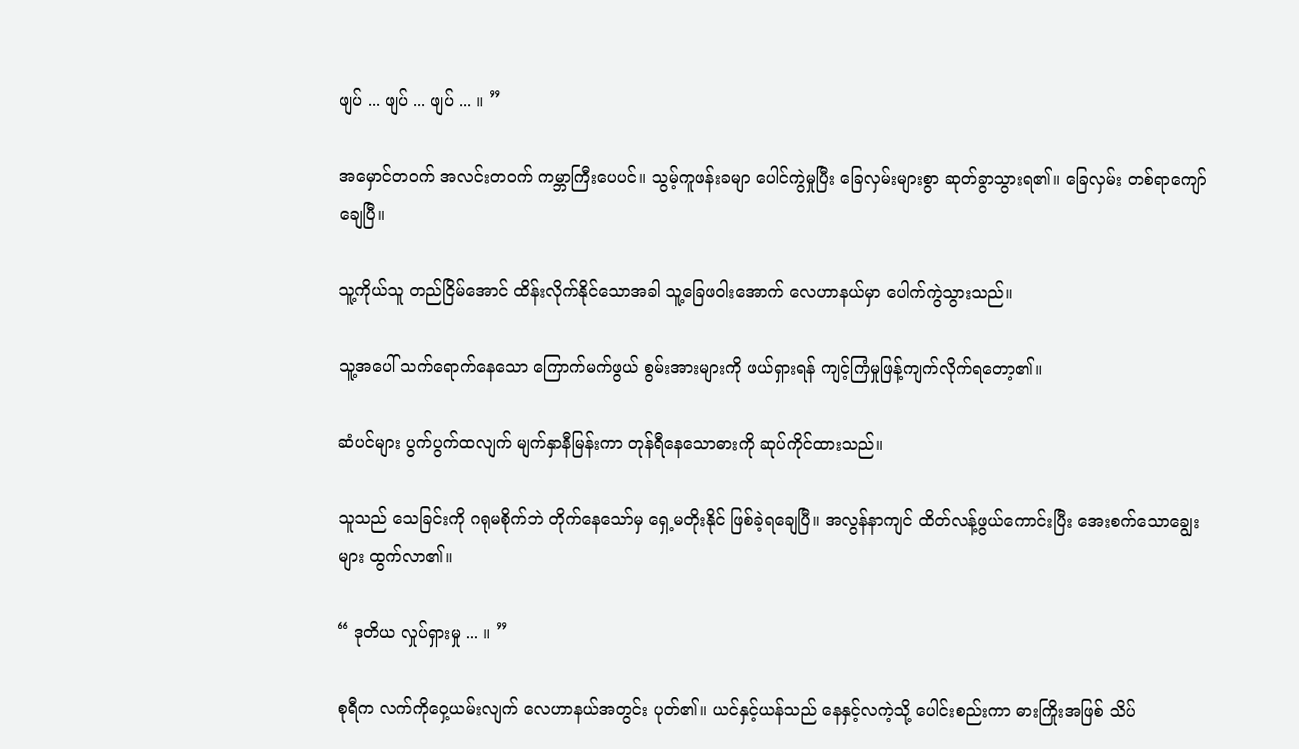ဖျပ် ... ဖျပ် ... ဖျပ် ... ။ ”

အမှောင်တဝက် အလင်းတဝက် ကမ္ဘာကြီးပေပင်။ သွမ့်ကူဖန်းခမျာ ပေါင်ကွဲမှုပြီး ခြေလှမ်းများစွာ ဆုတ်ခွာသွားရ၏။ ခြေလှမ်း တစ်ရာကျော်ချေပြီ။

သူ့ကိုယ်သူ တည်ငြိမ်အောင် ထိန်းလိုက်နိုင်သောအခါ သူ့ခြေဖဝါးအောက် လေဟာနယ်မှာ ပေါက်ကွဲသွားသည်။

သူ့အပေါ် သက်ရောက်နေသော ကြောက်မက်ဖွယ် စွမ်းအားများကို ဖယ်ရှားရန် ကျင့်ကြံမှုဖြန့်ကျက်လိုက်ရတော့၏။

ဆံပင်များ ပွက်ပွက်ထလျက် မျက်နှာနီမြန်းကာ တုန်ရီနေသောဓားကို ဆုပ်ကိုင်ထားသည်။

သူသည် သေခြင်းကို ဂရုမစိုက်ဘဲ တိုက်နေသော်မှ ရှေ့မတိုးနိုင် ဖြစ်ခဲ့ရချေပြီ။ အလွန်နာကျင် ထိတ်လန့်ဖွယ်ကောင်းပြီး အေးစက်သောချွေးများ ထွက်လာ၏။

“ ဒုတိယ လှုပ်ရှားမှု ... ။ ”

စုရီက လက်ကိုဝှေ့ယမ်းလျက် လေဟာနယ်အတွင်း ပုတ်၏။ ယင်နှင့်ယန်သည် နေနှင့်လကဲ့သို့ ပေါင်းစည်းကာ ဓားကြိုးအဖြစ် သိပ်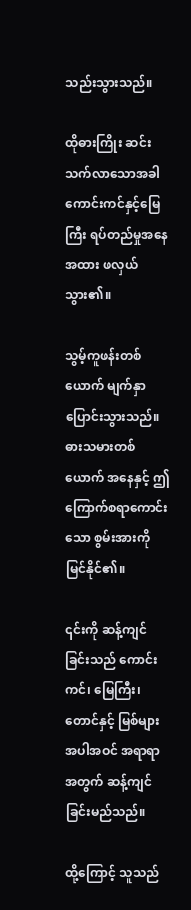သည်းသွားသည်။

ထိုဓားကြိုး ဆင်းသက်လာသောအခါ ကောင်းကင်နှင့်မြေကြီး ရပ်တည်မှုအနေအထား ဖလှယ်သွား၏။

သွမ့်ကူဖန်းတစ်ယောက် မျက်နှာ ပြောင်းသွားသည်။ ဓားသမားတစ်ယောက် အနေနှင့် ဤကြောက်စရာကောင်းသော စွမ်းအားကို မြင်နိုင်၏။

၎င်းကို ဆန့်ကျင်ခြင်းသည် ကောင်းကင်၊ မြေကြီး၊ တောင်နှင့် မြစ်များအပါအဝင် အရာရာ အတွက် ဆန့်ကျင်ခြင်းမည်သည်။

ထို့ကြောင့် သူသည်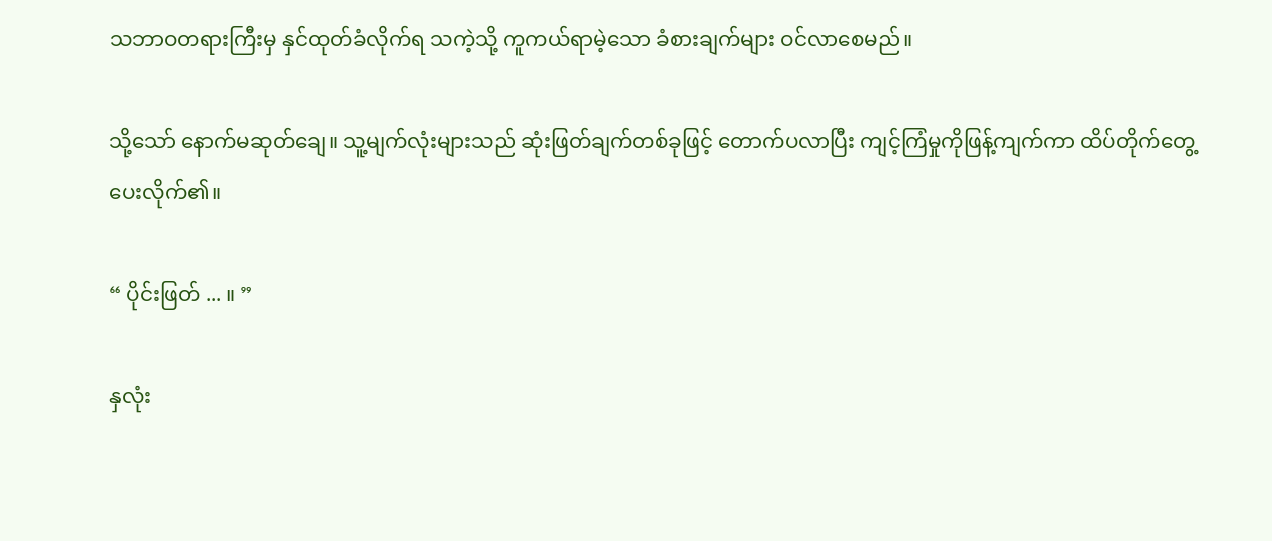သဘာဝတရားကြီးမှ နှင်ထုတ်ခံလိုက်ရ သကဲ့သို့ ကူကယ်ရာမဲ့သော ခံစားချက်များ ဝင်လာစေမည်။

သို့သော် နောက်မဆုတ်ချေ။ သူ့မျက်လုံးများသည် ဆုံးဖြတ်ချက်တစ်ခုဖြင့် တောက်ပလာပြီး ကျင့်ကြံမှုကိုဖြန့်ကျက်ကာ ထိပ်တိုက်တွေ့ပေးလိုက်၏။

“ ပိုင်းဖြတ် ... ။ ”

နှလုံး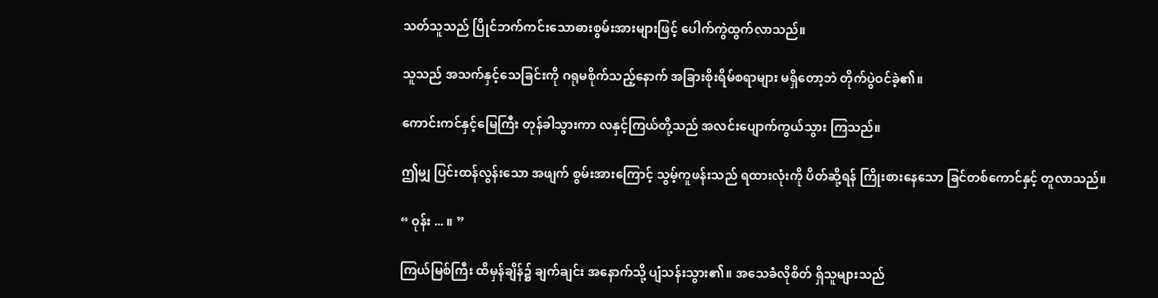သတ်သူသည် ပြိုင်ဘက်ကင်းသောဓားစွမ်းအားများဖြင့် ပေါက်ကွဲထွက်လာသည်။

သူသည် အသက်နှင့်သေခြင်းကို ဂရုမစိုက်သည့်နောက် အခြားစိုးရိမ်စရာများ မရှိတော့ဘဲ တိုက်ပွဲဝင်ခဲ့၏။

ကောင်းကင်နှင့်မြေကြီး တုန်ခါသွားကာ လနှင့်ကြယ်တို့သည် အလင်းပျောက်ကွယ်သွား ကြသည်။

ဤမျှ ပြင်းထန်လွန်းသော အဖျက် စွမ်းအားကြောင့် သွမ့်ကူဖန်းသည် ရထားလုံးကို ပိတ်ဆို့ရန် ကြိုးစားနေသော ခြင်တစ်ကောင်နှင့် တူလာသည်။

“ ဝုန်း ... ။ ”

ကြယ်မြစ်ကြီး ထိမှန်ချိန်၌ ချက်ချင်း အနောက်သို့ ပျံသန်းသွား၏။ အသေခံလိုစိတ် ရှိသူများသည်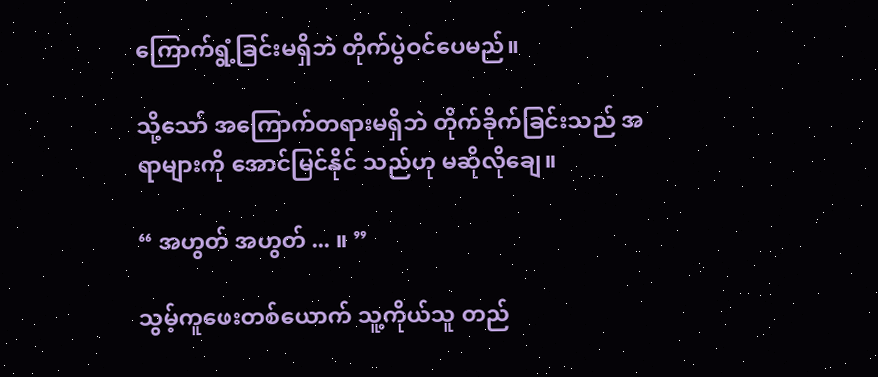ကြောက်ရွံ့ခြင်းမရှိဘဲ တိုက်ပွဲဝင်ပေမည်။

သို့သော် အကြောက်တရားမရှိဘဲ တိုက်ခိုက်ခြင်းသည် အရာများကို အောင်မြင်နိုင် သည်ဟု မဆိုလိုချေ။

“ အဟွတ် အဟွတ် ... ။ ”

သွမ့်ကူဖေးတစ်ယောက် သူ့ကိုယ်သူ တည်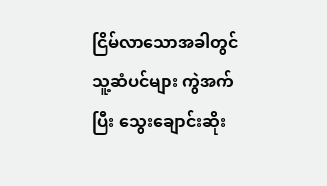ငြိမ်လာသောအခါတွင် သူ့ဆံပင်များ ကွဲအက်ပြီး သွေးချောင်းဆိုး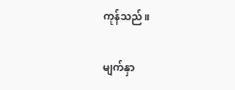ကုန်သည်။

မျက်နှာ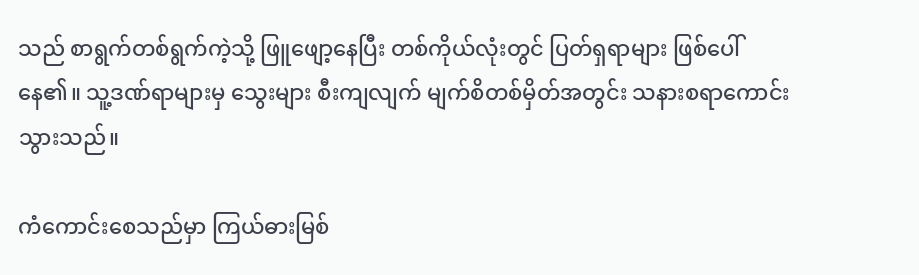သည် စာရွက်တစ်ရွက်ကဲ့သို့ ဖြူဖျော့နေပြီး တစ်ကိုယ်လုံးတွင် ပြတ်ရှရာများ ဖြစ်ပေါ်နေ၏။ သူ့ဒဏ်ရာများမှ သွေးများ စီးကျလျက် မျက်စိတစ်မှိတ်အတွင်း သနားစရာကောင်းသွားသည်။

ကံကောင်းစေသည်မှာ ကြယ်ဓားမြစ်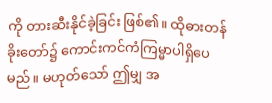ကို တားဆီးနိုင်ခဲ့ခြင်း ဖြစ်၏။ ထိုဓားတန်ခိုးတော်၌ ကောင်းကင်ကံကြမ္မာပါရှိပေမည်။ မဟုတ်သော် ဤမျှ အ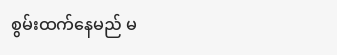စွမ်းထက်နေမည် မ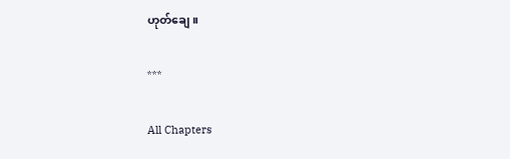ဟုတ်ချေ။

***

All Chapters